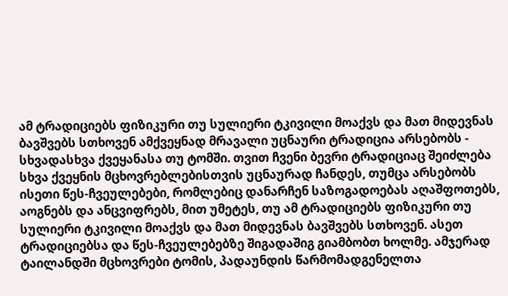ამ ტრადიციებს ფიზიკური თუ სულიერი ტკივილი მოაქვს და მათ მიდევნას ბავშვებს სთხოვენ ამქვეყნად მრავალი უცნაური ტრადიცია არსებობს - სხვადასხვა ქვეყანასა თუ ტომში. თვით ჩვენი ბევრი ტრადიციაც შეიძლება სხვა ქვეყნის მცხოვრებლებისთვის უცნაურად ჩანდეს, თუმცა არსებობს ისეთი წეს-ჩვეულებები, რომლებიც დანარჩენ საზოგადოებას აღაშფოთებს, აოგნებს და ანცვიფრებს, მით უმეტეს, თუ ამ ტრადიციებს ფიზიკური თუ სულიერი ტკივილი მოაქვს და მათ მიდევნას ბავშვებს სთხოვენ. ასეთ ტრადიციებსა და წეს-ჩვეულებებზე შიგადაშიგ გიამბობთ ხოლმე. ამჯერად ტაილანდში მცხოვრები ტომის, პადაუნდის წარმომადგენელთა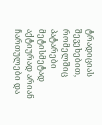ტრადიციას შევეხებით, რომელშიც პატარები მეტისმეტად აქტიურად არიან ჩართულები და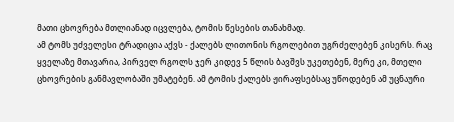მათი ცხოვრება მთლიანად იცვლება, ტომის წესების თანახმად.
ამ ტომს უძველესი ტრადიცია აქვს - ქალებს ლითონის რგოლებით უგრძელებენ კისერს. რაც ყველაზე მთავარია, პირველ რგოლს ჯერ კიდევ 5 წლის ბავშვს უკეთებენ, მერე კი, მთელი ცხოვრების განმავლობაში უმატებენ. ამ ტომის ქალებს ჟირაფსებსაც უწოდებენ ამ უცნაური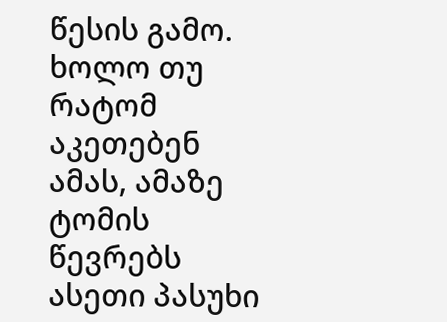წესის გამო. ხოლო თუ რატომ აკეთებენ ამას, ამაზე ტომის წევრებს ასეთი პასუხი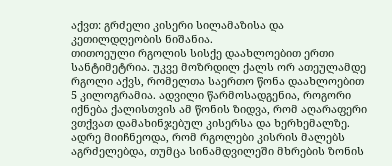აქვთ: გრძელი კისერი სილამაზისა და კეთილდღეობის ნიშანია.
თითოეული რგოლის სისქე დაახლოებით ერთი სანტიმეტრია. უკვე მოზრდილ ქალს ორ ათეულამდე რგოლი აქვს, რომელთა საერთო წონა დაახლოებით 5 კილოგრამია. ადვილი წარმოსადგენია, როგორი იქნება ქალისთვის ამ წონის ზიდვა, რომ აღარაფერი ვთქვათ დამახინჯებულ კისერსა და ხერხემალზე.
ადრე მიიჩნეოდა, რომ რგოლები კისრის მალებს აგრძელებდა, თუმცა სინამდვილეში მხრების ზონის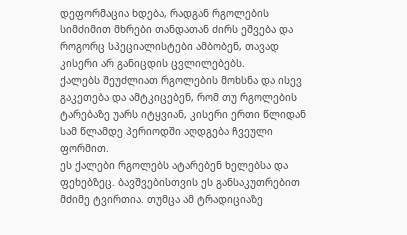დეფორმაცია ხდება, რადგან რგოლების სიმძიმით მხრები თანდათან ძირს ეშვება და როგორც სპეციალისტები ამბობენ, თავად კისერი არ განიცდის ცვლილებებს.
ქალებს შეუძლიათ რგოლების მოხსნა და ისევ გაკეთება და ამტკიცებენ, რომ თუ რგოლების ტარებაზე უარს იტყვიან, კისერი ერთი წლიდან სამ წლამდე პერიოდში აღდგება ჩვეული ფორმით.
ეს ქალები რგოლებს ატარებენ ხელებსა და ფეხებზეც. ბავშვებისთვის ეს განსაკუთრებით მძიმე ტვირთია. თუმცა ამ ტრადიციაზე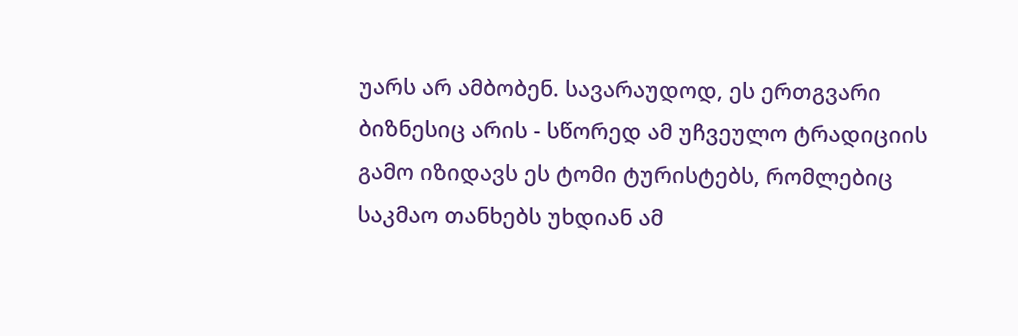უარს არ ამბობენ. სავარაუდოდ, ეს ერთგვარი ბიზნესიც არის - სწორედ ამ უჩვეულო ტრადიციის გამო იზიდავს ეს ტომი ტურისტებს, რომლებიც საკმაო თანხებს უხდიან ამ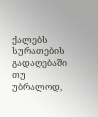ქალებს სურათების გადაღებაში თუ უბრალოდ,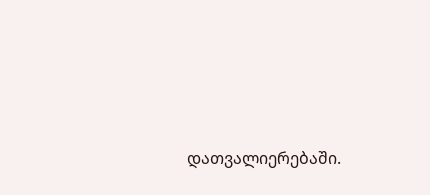დათვალიერებაში.